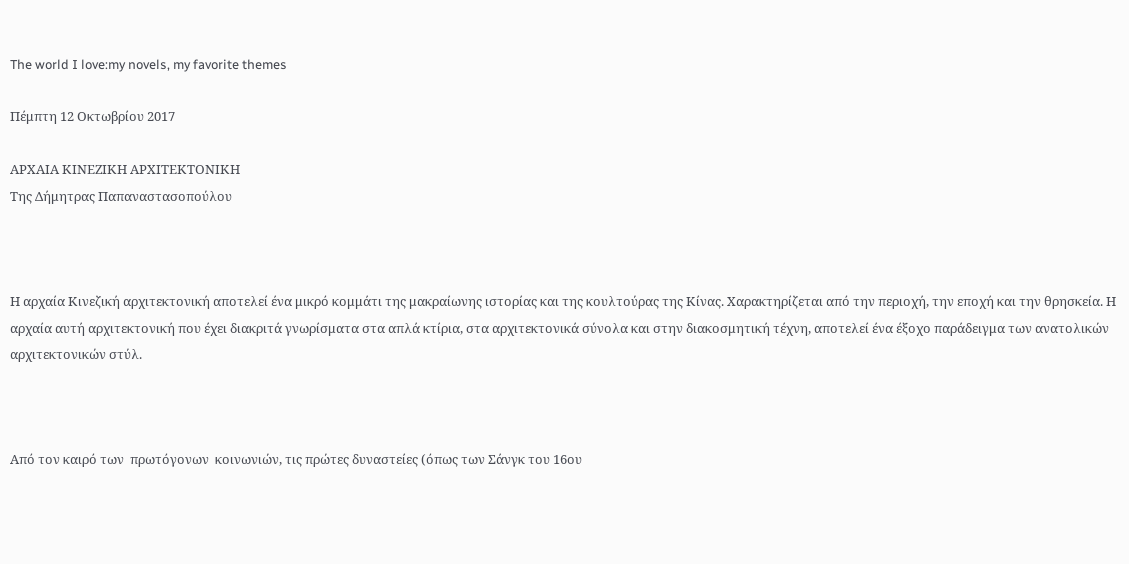The world I love:my novels, my favorite themes

Πέμπτη 12 Οκτωβρίου 2017

ΑΡΧΑΙΑ ΚΙΝΕΖΙΚΗ ΑΡΧΙΤΕΚΤΟΝΙΚΗ
Της Δήμητρας Παπαναστασοπούλου



Η αρχαία Κινεζική αρχιτεκτονική αποτελεί ένα μικρό κομμάτι της μακραίωνης ιστορίας και της κουλτούρας της Κίνας. Χαρακτηρίζεται από την περιοχή, την εποχή και την θρησκεία. Η αρχαία αυτή αρχιτεκτονική που έχει διακριτά γνωρίσματα στα απλά κτίρια, στα αρχιτεκτονικά σύνολα και στην διακοσμητική τέχνη, αποτελεί ένα έξοχο παράδειγμα των ανατολικών αρχιτεκτονικών στύλ.



Από τον καιρό των  πρωτόγονων  κοινωνιών, τις πρώτες δυναστείες (όπως των Σάνγκ του 16ου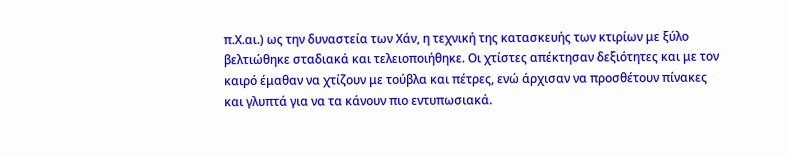π.Χ.αι.) ως την δυναστεία των Χάν, η τεχνική της κατασκευής των κτιρίων με ξύλο βελτιώθηκε σταδιακά και τελειοποιήθηκε. Οι χτίστες απέκτησαν δεξιότητες και με τον καιρό έμαθαν να χτίζουν με τούβλα και πέτρες, ενώ άρχισαν να προσθέτουν πίνακες και γλυπτά για να τα κάνουν πιο εντυπωσιακά.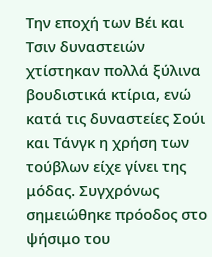Την εποχή των Βέι και Τσιν δυναστειών χτίστηκαν πολλά ξύλινα βουδιστικά κτίρια, ενώ κατά τις δυναστείες Σούι και Τάνγκ η χρήση των τούβλων είχε γίνει της μόδας. Συγχρόνως σημειώθηκε πρόοδος στο ψήσιμο του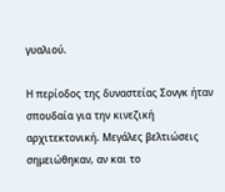γυαλιού.

Η περίοδος της δυναστείας Σονγκ ήταν σπουδαία για την κινεζική αρχιτεκτονική. Μεγάλες βελτιώσεις σημειώθηκαν, αν και το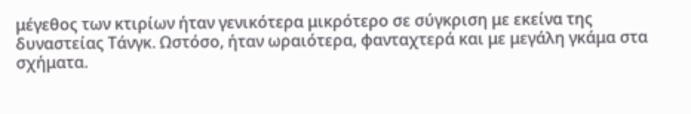μέγεθος των κτιρίων ήταν γενικότερα μικρότερο σε σύγκριση με εκείνα της δυναστείας Τάνγκ. Ωστόσο, ήταν ωραιότερα, φανταχτερά και με μεγάλη γκάμα στα σχήματα.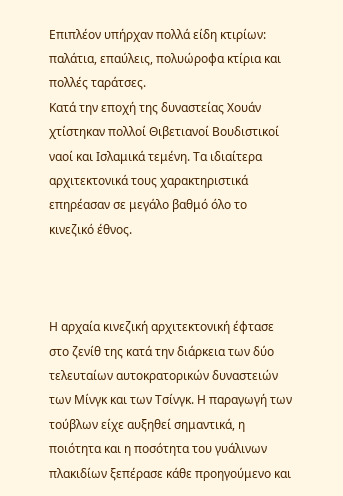Επιπλέον υπήρχαν πολλά είδη κτιρίων: παλάτια, επαύλεις, πολυώροφα κτίρια και πολλές ταράτσες.
Κατά την εποχή της δυναστείας Χουάν χτίστηκαν πολλοί Θιβετιανοί Βουδιστικοί ναοί και Ισλαμικά τεμένη. Τα ιδιαίτερα αρχιτεκτονικά τους χαρακτηριστικά επηρέασαν σε μεγάλο βαθμό όλο το κινεζικό έθνος.



Η αρχαία κινεζική αρχιτεκτονική έφτασε στο ζενίθ της κατά την διάρκεια των δύο τελευταίων αυτοκρατορικών δυναστειών των Μίνγκ και των Τσίνγκ. Η παραγωγή των τούβλων είχε αυξηθεί σημαντικά, η ποιότητα και η ποσότητα του γυάλινων πλακιδίων ξεπέρασε κάθε προηγούμενο και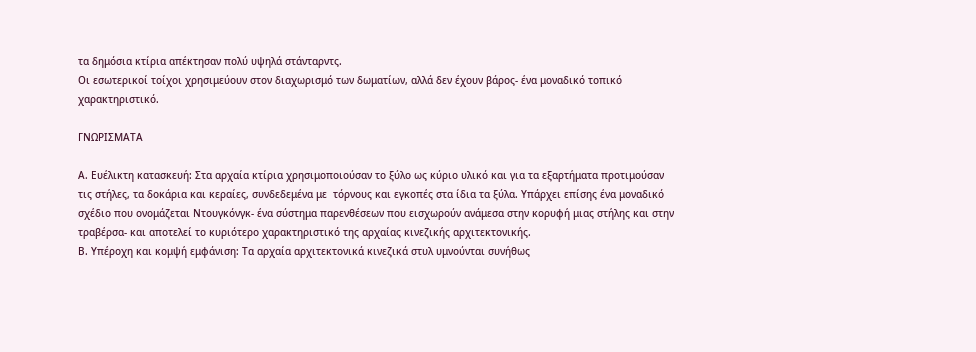τα δημόσια κτίρια απέκτησαν πολύ υψηλά στάνταρντς.
Οι εσωτερικοί τοίχοι χρησιμεύουν στον διαχωρισμό των δωματίων, αλλά δεν έχουν βάρος- ένα μοναδικό τοπικό χαρακτηριστικό.

ΓΝΩΡΙΣΜΑΤΑ

Α. Ευέλικτη κατασκευή: Στα αρχαία κτίρια χρησιμοποιούσαν το ξύλο ως κύριο υλικό και για τα εξαρτήματα προτιμούσαν τις στήλες, τα δοκάρια και κεραίες, συνδεδεμένα με  τόρνους και εγκοπές στα ίδια τα ξύλα. Υπάρχει επίσης ένα μοναδικό σχέδιο που ονομάζεται Ντουγκόνγκ- ένα σύστημα παρενθέσεων που εισχωρούν ανάμεσα στην κορυφή μιας στήλης και στην τραβέρσα- και αποτελεί το κυριότερο χαρακτηριστικό της αρχαίας κινεζικής αρχιτεκτονικής.
Β. Υπέροχη και κομψή εμφάνιση: Τα αρχαία αρχιτεκτονικά κινεζικά στυλ υμνούνται συνήθως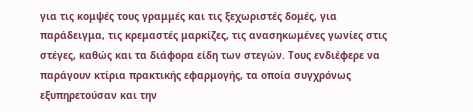για τις κομψές τους γραμμές και τις ξεχωριστές δομές, για παράδειγμα, τις κρεμαστές μαρκίζες, τις ανασηκωμένες γωνίες στις στέγες, καθώς και τα διάφορα είδη των στεγών. Τους ενδιέφερε να παράγουν κτίρια πρακτικής εφαρμογής, τα οποία συγχρόνως εξυπηρετούσαν και την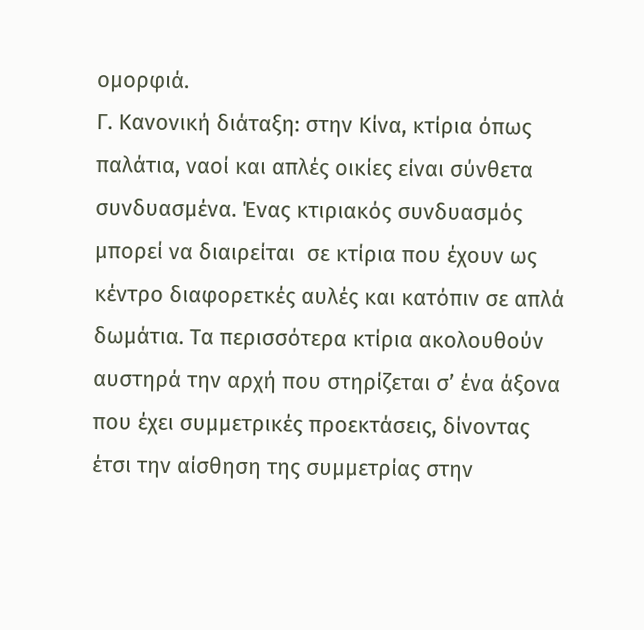ομορφιά.
Γ. Κανονική διάταξη: στην Κίνα, κτίρια όπως παλάτια, ναοί και απλές οικίες είναι σύνθετα συνδυασμένα. Ένας κτιριακός συνδυασμός μπορεί να διαιρείται  σε κτίρια που έχουν ως κέντρο διαφορετκές αυλές και κατόπιν σε απλά δωμάτια. Τα περισσότερα κτίρια ακολουθούν αυστηρά την αρχή που στηρίζεται σ’ ένα άξονα που έχει συμμετρικές προεκτάσεις, δίνοντας έτσι την αίσθηση της συμμετρίας στην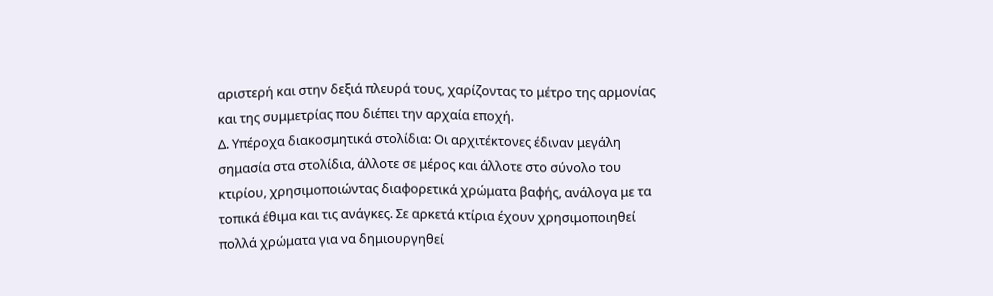αριστερή και στην δεξιά πλευρά τους, χαρίζοντας το μέτρο της αρμονίας και της συμμετρίας που διέπει την αρχαία εποχή.
Δ. Υπέροχα διακοσμητικά στολίδια: Οι αρχιτέκτονες έδιναν μεγάλη σημασία στα στολίδια, άλλοτε σε μέρος και άλλοτε στο σύνολο του κτιρίου, χρησιμοποιώντας διαφορετικά χρώματα βαφής, ανάλογα με τα τοπικά έθιμα και τις ανάγκες. Σε αρκετά κτίρια έχουν χρησιμοποιηθεί πολλά χρώματα για να δημιουργηθεί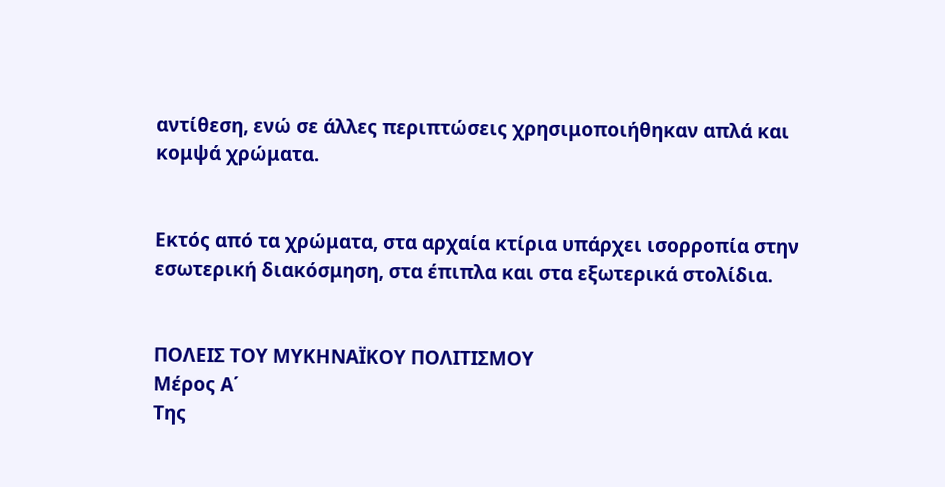αντίθεση, ενώ σε άλλες περιπτώσεις χρησιμοποιήθηκαν απλά και κομψά χρώματα.


Εκτός από τα χρώματα, στα αρχαία κτίρια υπάρχει ισορροπία στην εσωτερική διακόσμηση, στα έπιπλα και στα εξωτερικά στολίδια.


ΠΟΛΕΙΣ ΤΟΥ ΜΥΚΗΝΑΪΚΟΥ ΠΟΛΙΤΙΣΜΟΥ
Μέρος Α΄
Της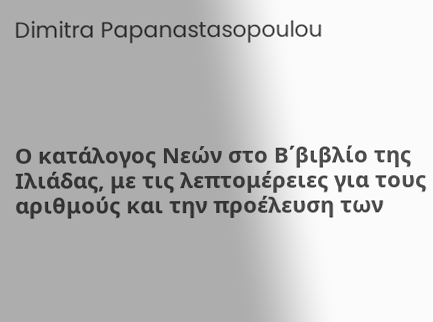Dimitra Papanastasopoulou




Ο κατάλογος Νεών στο Β΄βιβλίο της Ιλιάδας, με τις λεπτομέρειες για τους αριθμούς και την προέλευση των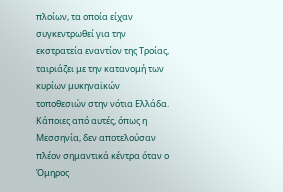πλοίων, τα οποία είχαν συγκεντρωθεί για την εκστρατεία εναντίον της Τροίας, ταιριάζει με την κατανομή των κυρίων μυκηναϊκών  τοποθεσιών στην νότια Ελλάδα.
Κάποιες από αυτές, όπως η Μεσσηνία, δεν αποτελούσαν πλέον σημαντικά κέντρα όταν ο Όμηρος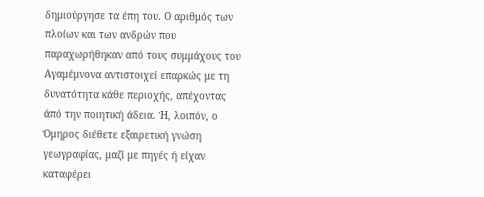δημιούργησε τα έπη του. Ο αριθμός των πλοίων και των ανδρών που παραχωρήθηκαν από τους συμμάχους του Αγαμέμνονα αντιστοιχεί επαρκώς με τη δυνατότητα κάθε περιοχής, απέχοντας άπό την ποιητική άδεια. Ή, λοιπόν, ο Όμηρος διέθετε εξαιρετική γνώση γεωγραφίας, μαζί με πηγές ή είχαν καταφέρει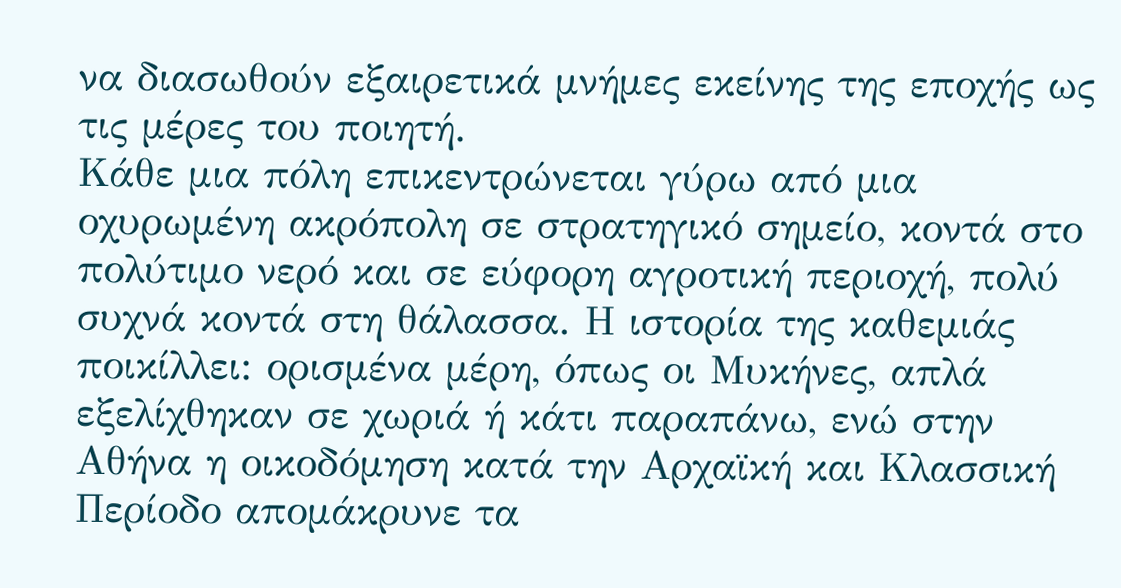να διασωθούν εξαιρετικά μνήμες εκείνης της εποχής ως τις μέρες του ποιητή.
Κάθε μια πόλη επικεντρώνεται γύρω από μια οχυρωμένη ακρόπολη σε στρατηγικό σημείο, κοντά στο πολύτιμο νερό και σε εύφορη αγροτική περιοχή, πολύ συχνά κοντά στη θάλασσα. Η ιστορία της καθεμιάς ποικίλλει: ορισμένα μέρη, όπως οι Μυκήνες, απλά εξελίχθηκαν σε χωριά ή κάτι παραπάνω, ενώ στην Αθήνα η οικοδόμηση κατά την Αρχαϊκή και Κλασσική Περίοδο απομάκρυνε τα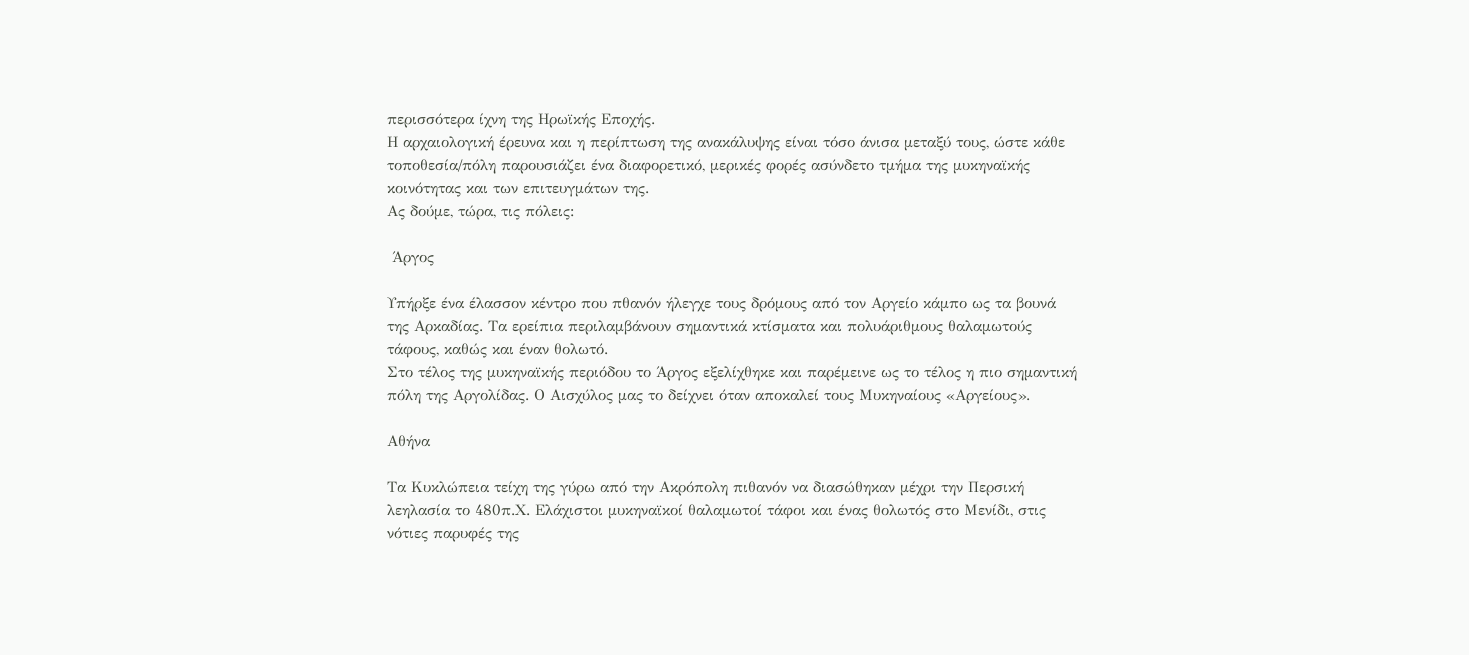περισσότερα ίχνη της Ηρωϊκής Εποχής.
Η αρχαιολογική έρευνα και η περίπτωση της ανακάλυψης είναι τόσο άνισα μεταξύ τους, ώστε κάθε τοποθεσία/πόλη παρουσιάζει ένα διαφορετικό, μερικές φορές ασύνδετο τμήμα της μυκηναϊκής κοινότητας και των επιτευγμάτων της.
Ας δούμε, τώρα, τις πόλεις:

 Άργος

Υπήρξε ένα έλασσον κέντρο που πθανόν ήλεγχε τους δρόμους από τον Αργείο κάμπο ως τα βουνά της Αρκαδίας. Τα ερείπια περιλαμβάνουν σημαντικά κτίσματα και πολυάριθμους θαλαμωτούς τάφους, καθώς και έναν θολωτό.
Στο τέλος της μυκηναϊκής περιόδου το Άργος εξελίχθηκε και παρέμεινε ως το τέλος η πιο σημαντική πόλη της Αργολίδας. Ο Αισχύλος μας το δείχνει όταν αποκαλεί τους Μυκηναίους «Αργείους».

Αθήνα

Τα Κυκλώπεια τείχη της γύρω από την Ακρόπολη πιθανόν να διασώθηκαν μέχρι την Περσική λεηλασία το 480π.Χ. Ελάχιστοι μυκηναϊκοί θαλαμωτοί τάφοι και ένας θολωτός στο Μενίδι, στις νότιες παρυφές της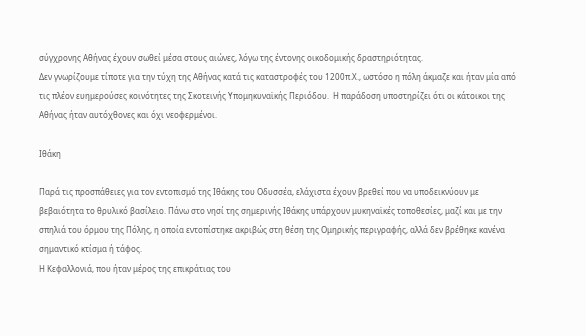σύγχρονης Αθήνας έχουν σωθεί μέσα στους αιώνες, λόγω της έντονης οικοδομικής δραστηριότητας.
Δεν γνωρίζουμε τίποτε για την τύχη της Αθήνας κατά τις καταστροφές του 1200π.Χ., ωστόσο η πόλη άκμαζε και ήταν μία από τις πλέον ευημερούσες κοινότητες της Σκοτεινής Υπομηκυναϊκής Περιόδου.  Η παράδοση υποστηρίζει ότι οι κάτοικοι της Αθήνας ήταν αυτόχθονες και όχι νεοφερμένοι.

Ιθάκη

Παρά τις προσπάθειες για τον εντοπισμό της Ιθάκης του Οδυσσέα, ελάχιστα έχουν βρεθεί που να υποδεικνύουν με βεβαιότητα το θρυλικό βασίλειο. Πάνω στο νησί της σημερινής Ιθάκης υπάρχουν μυκηναϊκές τοποθεσίες, μαζί και με την σπηλιά του όρμου της Πόλης, η οποία εντοπίστηκε ακριβώς στη θέση της Ομηρικής περιγραφής, αλλά δεν βρέθηκε κανένα σημαντικό κτίσμα ή τάφος.
Η Κεφαλλονιά, που ήταν μέρος της επικράτιας του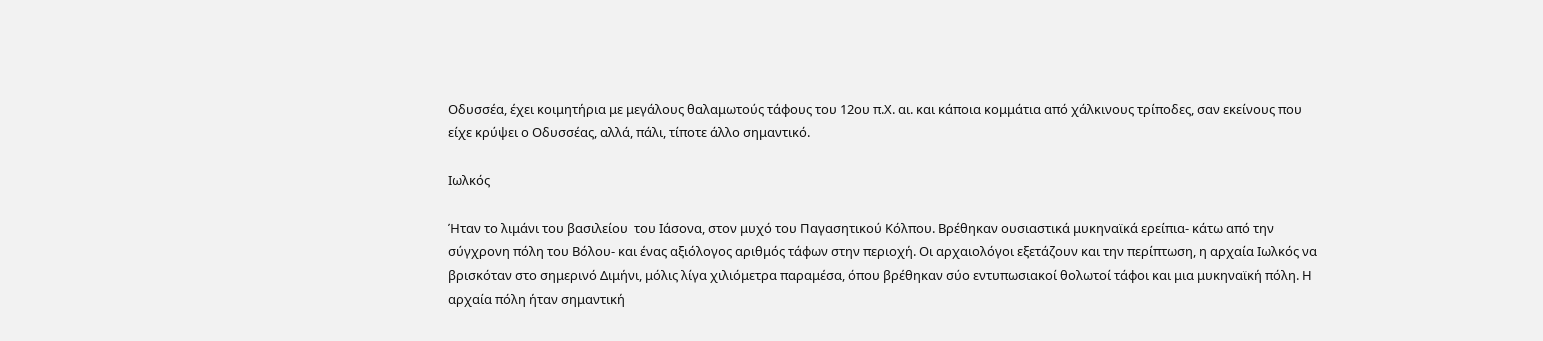Οδυσσέα, έχει κοιμητήρια με μεγάλους θαλαμωτούς τάφους του 12ου π.Χ. αι. και κάποια κομμάτια από χάλκινους τρίποδες, σαν εκείνους που είχε κρύψει ο Οδυσσέας, αλλά, πάλι, τίποτε άλλο σημαντικό.

Ιωλκός

Ήταν το λιμάνι του βασιλείου  του Ιάσονα, στον μυχό του Παγασητικού Κόλπου. Βρέθηκαν ουσιαστικά μυκηναϊκά ερείπια- κάτω από την σύγχρονη πόλη του Βόλου- και ένας αξιόλογος αριθμός τάφων στην περιοχή. Οι αρχαιολόγοι εξετάζουν και την περίπτωση, η αρχαία Ιωλκός να βρισκόταν στο σημερινό Διμήνι, μόλις λίγα χιλιόμετρα παραμέσα, όπου βρέθηκαν σύο εντυπωσιακοί θολωτοί τάφοι και μια μυκηναϊκή πόλη. Η αρχαία πόλη ήταν σημαντική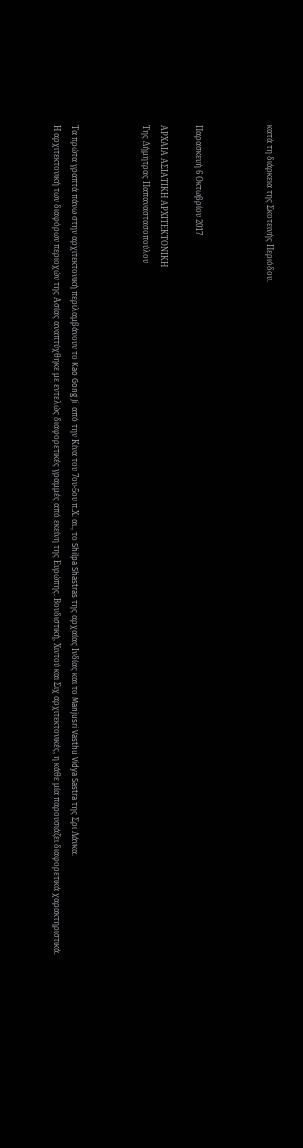κατά τη διάρκεια της Σκοτεινής Περιόδου.



Παρασκευή 6 Οκτωβρίου 2017

ΑΡΧΑΙΑ ΑΣΙΑΤΙΚΗ ΑΡΧΙΤΕΚΤΟΝΙΚΗ
Της Δήμητρας Παπαναστασοπούλου



Τα πρώτα γραπτά πάνω στην αρχιτεκτονική περιλαμβάνουν το Kao Gong Ji  από την Κίνα του 7ου-5ου π.Χ. αι., το Shilpa Shastras της αρχαίας Ινδίας και το Manjusri Vasthu Vidya Sastra της Σρι Λάνκα.
Η αρχιτεκτονική των διαφόρων περιοχών της Ασίας αναπτύχθηκε με εντελώς διαφορετικές γραμμές από εκείνη της Ευρώπης. Βουδιστική, Χιντού και Σιχ αρχιτεκτονικές, η κάθε μία παρουσιάζει διαφορετικά χαρακτηριστικά.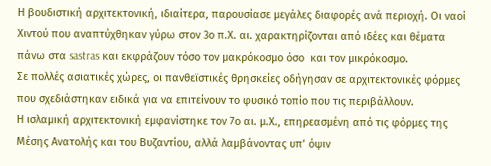Η βουδιστική αρχιτεκτονική, ιδιαίτερα, παρουσίασε μεγάλες διαφορές ανά περιοχή. Οι ναοί Χιντού που αναπτύχθηκαν γύρω στον 3ο π.Χ. αι. χαρακτηρίζονται από ιδέες και θέματα πάνω στα sastras και εκφράζουν τόσο τον μακρόκοσμο όσο  και τον μικρόκοσμο.
Σε πολλές ασιατικές χώρες, οι πανθεϊστικές θρησκείες οδήγησαν σε αρχιτεκτονικές φόρμες που σχεδιάστηκαν ειδικά για να επιτείνουν το φυσικό τοπίο που τις περιβάλλουν.
Η ισλαμική αρχιτεκτονική εμφανίστηκε τον 7ο αι. μ.Χ., επηρεασμένη από τις φόρμες της Μέσης Ανατολής και του Βυζαντίου, αλλά λαμβάνοντας υπ’ όψιν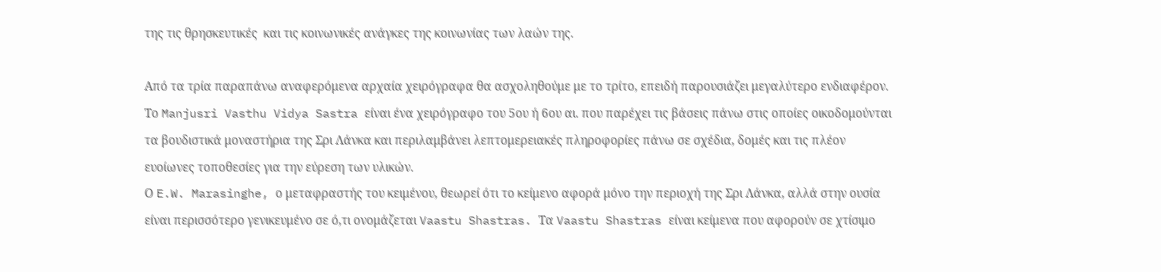της τις θρησκευτικές  και τις κοινωνικές ανάγκες της κοινωνίας των λαών της.

Από τα τρία παραπάνω αναφερόμενα αρχαία χειρόγραφα θα ασχοληθούμε με το τρίτο, επειδή παρουσιάζει μεγαλύτερο ενδιαφέρον.
Το Manjusri Vasthu Vidya Sastra είναι ένα χειρόγραφο του 5ου ή 6ου αι. που παρέχει τις βάσεις πάνω στις οποίες οικοδομούνται τα βουδιστικά μοναστήρια της Σρι Λάνκα και περιλαμβάνει λεπτομερειακές πληροφορίες πάνω σε σχέδια, δομές και τις πλέον ευοίωνες τοποθεσίες για την εύρεση των υλικών.
Ο E.W. Marasinghe, ο μεταφραστής του κειμένου, θεωρεί ότι το κείμενο αφορά μόνο την περιοχή της Σρι Λάνκα, αλλά στην ουσία είναι περισσότερο γενικευμένο σε ό,τι ονομάζεται Vaastu Shastras. Τα Vaastu Shastras είναι κείμενα που αφορούν σε χτίσιμο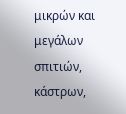μικρών και μεγάλων σπιτιών, κάστρων,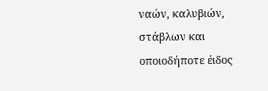ναών, καλυβιών, στάβλων και οποιοδήποτε έιδος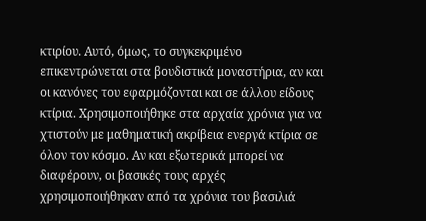κτιρίου. Αυτό, όμως, το συγκεκριμένο επικεντρώνεται στα βουδιστικά μοναστήρια, αν και οι κανόνες του εφαρμόζονται και σε άλλου είδους κτίρια. Χρησιμοποιήθηκε στα αρχαία χρόνια για να χτιστούν με μαθηματική ακρίβεια ενεργά κτίρια σε όλον τον κόσμο. Αν και εξωτερικά μπορεί να διαφέρουν, οι βασικές τους αρχές χρησιμοποιήθηκαν από τα χρόνια του βασιλιά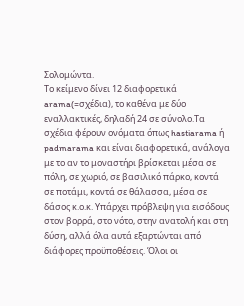Σολομώντα.
Το κείμενο δίνει 12 διαφορετικά arama(=σχέδια), το καθένα με δύο εναλλακτικές, δηλαδή 24 σε σύνολο.Τα σχέδια φέρουν ονόματα όπως hastiarama ή padmarama και είναι διαφορετικά, ανάλογα με το αν το μοναστήρι βρίσκεται μέσα σε πόλη, σε χωριό, σε βασιλικό πάρκο, κοντά σε ποτάμι, κοντά σε θάλασσα, μέσα σε δάσος κ.ο.κ. Υπάρχει πρόβλεψη για εισόδους στον βορρά, στο νότο, στην ανατολή και στη δύση, αλλά όλα αυτά εξαρτώνται από διάφορες προϋποθέσεις. Όλοι οι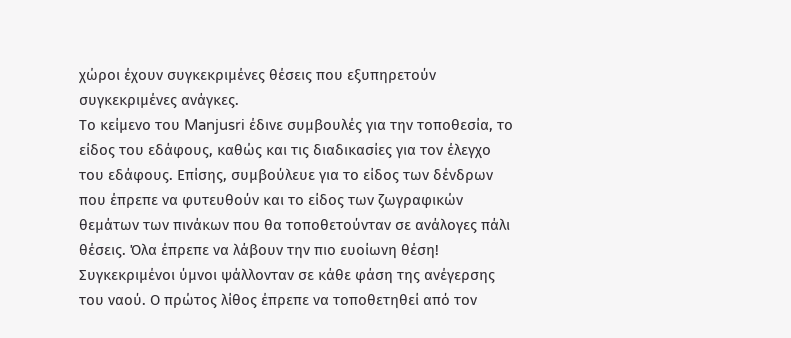χώροι έχουν συγκεκριμένες θέσεις που εξυπηρετούν συγκεκριμένες ανάγκες.
Το κείμενο του Manjusri έδινε συμβουλές για την τοποθεσία, το είδος του εδάφους, καθώς και τις διαδικασίες για τον έλεγχο του εδάφους. Επίσης, συμβούλευε για το είδος των δένδρων που έπρεπε να φυτευθούν και το είδος των ζωγραφικών θεμάτων των πινάκων που θα τοποθετούνταν σε ανάλογες πάλι θέσεις. Όλα έπρεπε να λάβουν την πιο ευοίωνη θέση!
Συγκεκριμένοι ύμνοι ψάλλονταν σε κάθε φάση της ανέγερσης του ναού. Ο πρώτος λίθος έπρεπε να τοποθετηθεί από τον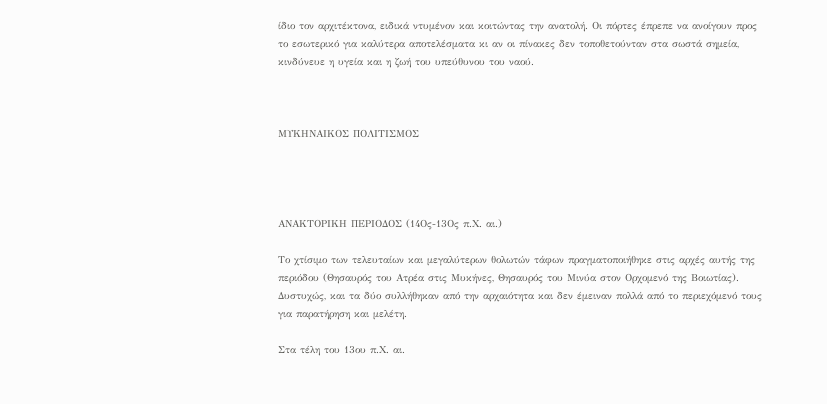ίδιο τον αρχιτέκτονα, ειδικά ντυμένον και κοιτώντας την ανατολή. Οι πόρτες έπρεπε να ανοίγουν προς το εσωτερικό για καλύτερα αποτελέσματα κι αν οι πίνακες δεν τοποθετούνταν στα σωστά σημεία, κινδύνευε η υγεία και η ζωή του υπεύθυνου του ναού.



ΜΥΚΗΝΑΙΚΟΣ ΠΟΛΙΤΙΣΜΟΣ




ΑΝΑΚΤΟΡΙΚΗ ΠΕΡΙΟΔΟΣ (14Ος-13Ος π.Χ. αι.)

Το χτίσιμο των τελευταίων και μεγαλύτερων θολωτών τάφων πραγματοποιήθηκε στις αρχές αυτής της περιόδου (Θησαυρός του Ατρέα στις Μυκήνες, Θησαυρός του Μινύα στον Ορχομενό της Βοιωτίας). Δυστυχώς, και τα δύο συλλήθηκαν από την αρχαιότητα και δεν έμειναν πολλά από το περιεχόμενό τους για παρατήρηση και μελέτη.

Στα τέλη του 13ου π.Χ. αι.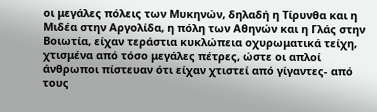οι μεγάλες πόλεις των Μυκηνών, δηλαδή η Τίρυνθα και η Μιδέα στην Αργολίδα, η πόλη των Αθηνών και η Γλάς στην Βοιωτία, είχαν τεράστια κυκλώπεια οχυρωματικά τείχη, χτισμένα από τόσο μεγάλες πέτρες, ώστε οι απλοί άνθρωποι πίστευαν ότι είχαν χτιστεί από γίγαντες- από τους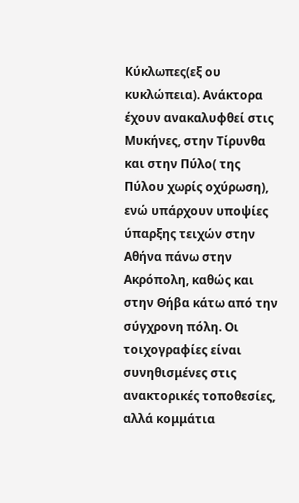Κύκλωπες(εξ ου κυκλώπεια). Ανάκτορα έχουν ανακαλυφθεί στις Μυκήνες, στην Τίρυνθα και στην Πύλο( της Πύλου χωρίς οχύρωση), ενώ υπάρχουν υποψίες ύπαρξης τειχών στην Αθήνα πάνω στην Ακρόπολη, καθώς και στην Θήβα κάτω από την σύγχρονη πόλη. Οι τοιχογραφίες είναι συνηθισμένες στις ανακτορικές τοποθεσίες, αλλά κομμάτια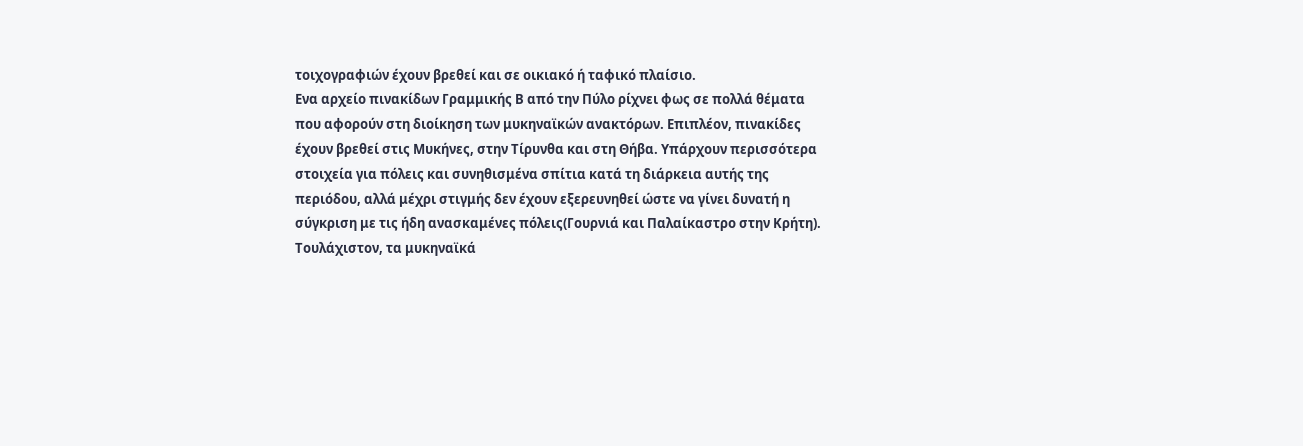τοιχογραφιών έχουν βρεθεί και σε οικιακό ή ταφικό πλαίσιο.
Ενα αρχείο πινακίδων Γραμμικής Β από την Πύλο ρίχνει φως σε πολλά θέματα που αφορούν στη διοίκηση των μυκηναϊκών ανακτόρων. Επιπλέον, πινακίδες έχουν βρεθεί στις Μυκήνες, στην Τίρυνθα και στη Θήβα. Υπάρχουν περισσότερα στοιχεία για πόλεις και συνηθισμένα σπίτια κατά τη διάρκεια αυτής της περιόδου, αλλά μέχρι στιγμής δεν έχουν εξερευνηθεί ώστε να γίνει δυνατή η σύγκριση με τις ήδη ανασκαμένες πόλεις(Γουρνιά και Παλαίκαστρο στην Κρήτη).
Τουλάχιστον, τα μυκηναϊκά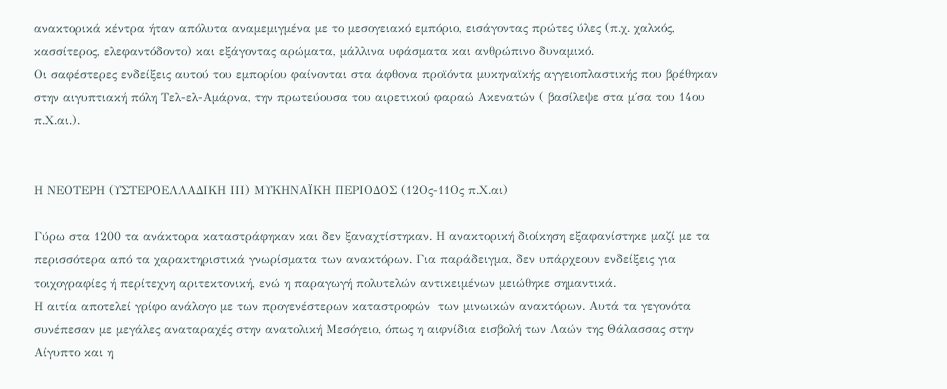ανακτορικά κέντρα ήταν απόλυτα αναμεμιγμένα με το μεσογειακό εμπόριο, εισάγοντας πρώτες ύλες (π.χ. χαλκός, κασσίτερος, ελεφαντόδοντο) και εξάγοντας αρώματα, μάλλινα υφάσματα και ανθρώπινο δυναμικό.
Οι σαφέστερες ενδείξεις αυτού του εμπορίου φαίνονται στα άφθονα προϊόντα μυκηναϊκής αγγειοπλαστικής που βρέθηκαν στην αιγυπτιακή πόλη Τελ-ελ-Αμάρνα, την πρωτεύουσα του αιρετικού φαραώ Ακενατών ( βασίλεψε στα μ΄σα του 14ου π.Χ.αι.).


Η ΝΕΟΤΕΡΗ (ΥΣΤΕΡΟΕΛΛΑΔΙΚΗ ΙΙΙ) ΜΥΚΗΝΑΪΚΗ ΠΕΡΙΟΔΟΣ (12Ος-11Ος π.Χ.αι)

Γύρω στα 1200 τα ανάκτορα καταστράφηκαν και δεν ξαναχτίστηκαν. Η ανακτορική διοίκηση εξαφανίστηκε μαζί με τα περισσότερα από τα χαρακτηριστικά γνωρίσματα των ανακτόρων. Για παράδειγμα, δεν υπάρχεουν ενδείξεις για τοιχογραφίες ή περίτεχνη αριτεκτονική, ενώ η παραγωγή πολυτελών αντικειμένων μειώθηκε σημαντικά.
Η αιτία αποτελεί γρίφο ανάλογο με των προγενέστερων καταστροφών  των μινωικών ανακτόρων. Αυτά τα γεγονότα συνέπεσαν με μεγάλες αναταραχές στην ανατολική Μεσόγειο, όπως η αιφνίδια εισβολή των Λαών της Θάλασσας στην Αίγυπτο και η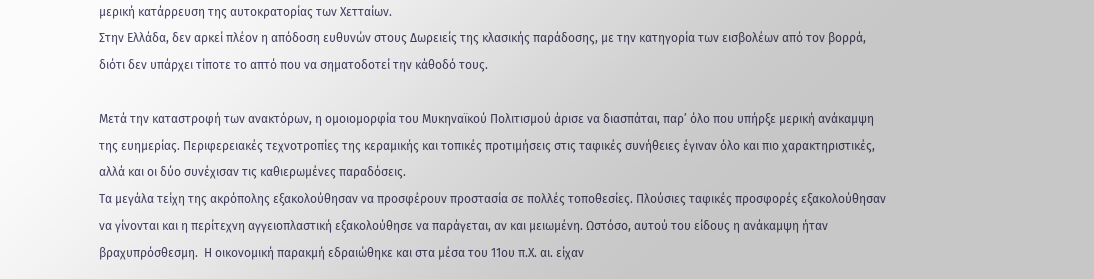μερική κατάρρευση της αυτοκρατορίας των Χετταίων.
Στην Ελλάδα, δεν αρκεί πλέον η απόδοση ευθυνών στους Δωρειείς της κλασικής παράδοσης, με την κατηγορία των εισβολέων από τον βορρά, διότι δεν υπάρχει τίποτε το απτό που να σηματοδοτεί την κάθοδό τους.

Μετά την καταστροφή των ανακτόρων, η ομοιομορφία του Μυκηναϊκού Πολιτισμού άρισε να διασπάται, παρ’ όλο που υπήρξε μερική ανάκαμψη της ευημερίας. Περιφερειακές τεχνοτροπίες της κεραμικής και τοπικές προτιμήσεις στις ταφικές συνήθειες έγιναν όλο και πιο χαρακτηριστικές, αλλά και οι δύο συνέχισαν τις καθιερωμένες παραδόσεις.
Τα μεγάλα τείχη της ακρόπολης εξακολούθησαν να προσφέρουν προστασία σε πολλές τοποθεσίες. Πλούσιες ταφικές προσφορές εξακολούθησαν να γίνονται και η περίτεχνη αγγειοπλαστική εξακολούθησε να παράγεται, αν και μειωμένη. Ωστόσο, αυτού του είδους η ανάκαμψη ήταν βραχυπρόσθεσμη.  Η οικονομική παρακμή εδραιώθηκε και στα μέσα του 11ου π.Χ. αι. είχαν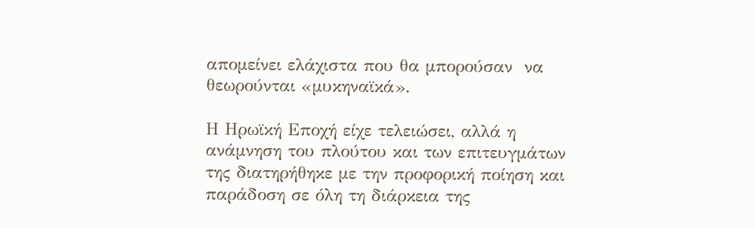απομείνει ελάχιστα που θα μπορούσαν  να θεωρούνται «μυκηναϊκά».

Η Ηρωϊκή Εποχή είχε τελειώσει, αλλά η ανάμνηση του πλούτου και των επιτευγμάτων της διατηρήθηκε με την προφορική ποίηση και παράδοση σε όλη τη διάρκεια της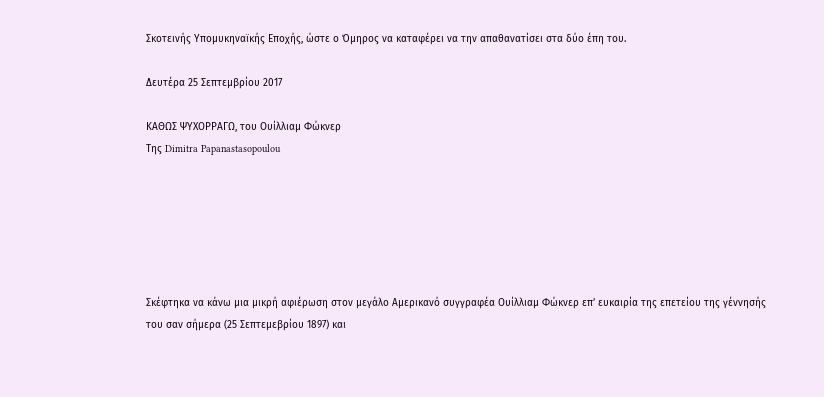Σκοτεινής Υπομυκηναϊκής Εποχής, ώστε ο Όμηρος να καταφέρει να την απαθανατίσει στα δύο έπη του.

Δευτέρα 25 Σεπτεμβρίου 2017

ΚΑΘΩΣ ΨΥΧΟΡΡΑΓΩ, του Ουίλλιαμ Φώκνερ
Της Dimitra Papanastasopoulou






Σκέφτηκα να κάνω μια μικρή αφιέρωση στον μεγάλο Αμερικανό συγγραφέα Ουίλλιαμ Φώκνερ επ’ ευκαιρία της επετείου της γέννησής του σαν σήμερα (25 Σεπτεμεβρίου 1897) και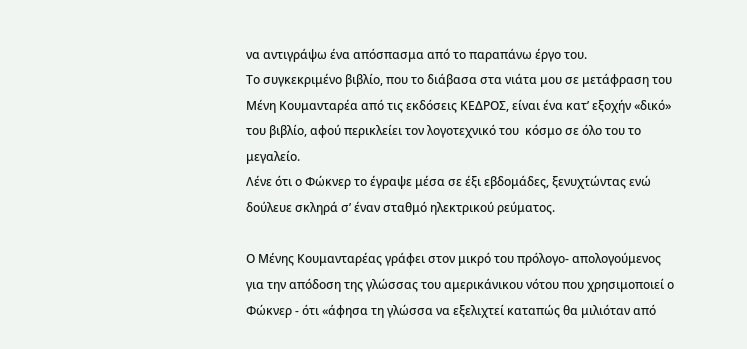να αντιγράψω ένα απόσπασμα από το παραπάνω έργο του.
Το συγκεκριμένο βιβλίο, που το διάβασα στα νιάτα μου σε μετάφραση του Μένη Κουμανταρέα από τις εκδόσεις ΚΕΔΡΟΣ, είναι ένα κατ’ εξοχήν «δικό» του βιβλίο, αφού περικλείει τον λογοτεχνικό του  κόσμο σε όλο του το μεγαλείο.
Λένε ότι ο Φώκνερ το έγραψε μέσα σε έξι εβδομάδες, ξενυχτώντας ενώ δούλευε σκληρά σ’ έναν σταθμό ηλεκτρικού ρεύματος.

Ο Μένης Κουμανταρέας γράφει στον μικρό του πρόλογο- απολογούμενος για την απόδοση της γλώσσας του αμερικάνικου νότου που χρησιμοποιεί ο Φώκνερ - ότι «άφησα τη γλώσσα να εξελιχτεί καταπώς θα μιλιόταν από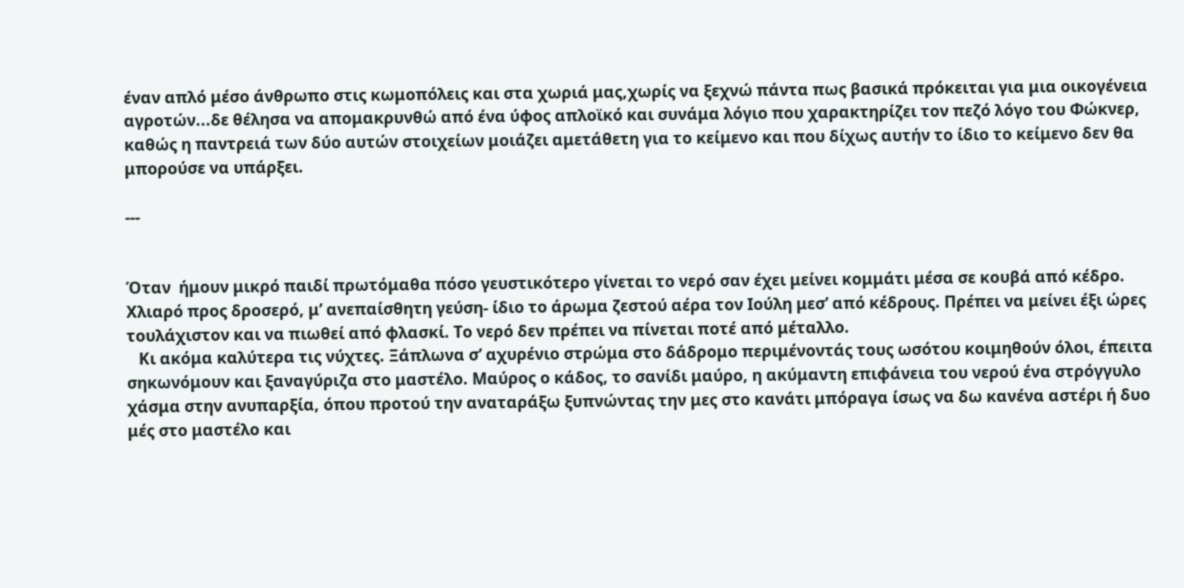έναν απλό μέσο άνθρωπο στις κωμοπόλεις και στα χωριά μας,χωρίς να ξεχνώ πάντα πως βασικά πρόκειται για μια οικογένεια αγροτών...δε θέλησα να απομακρυνθώ από ένα ύφος απλοϊκό και συνάμα λόγιο που χαρακτηρίζει τον πεζό λόγο του Φώκνερ, καθώς η παντρειά των δύο αυτών στοιχείων μοιάζει αμετάθετη για το κείμενο και που δίχως αυτήν το ίδιο το κείμενο δεν θα μπορούσε να υπάρξει.

---


Όταν  ήμουν μικρό παιδί πρωτόμαθα πόσο γευστικότερο γίνεται το νερό σαν έχει μείνει κομμάτι μέσα σε κουβά από κέδρο. Χλιαρό προς δροσερό, μ’ ανεπαίσθητη γεύση- ίδιο το άρωμα ζεστού αέρα τον Ιούλη μεσ’ από κέδρους. Πρέπει να μείνει έξι ώρες τουλάχιστον και να πιωθεί από φλασκί. Το νερό δεν πρέπει να πίνεται ποτέ από μέταλλο.
   Κι ακόμα καλύτερα τις νύχτες. Ξάπλωνα σ’ αχυρένιο στρώμα στο δάδρομο περιμένοντάς τους ωσότου κοιμηθούν όλοι, έπειτα σηκωνόμουν και ξαναγύριζα στο μαστέλο. Μαύρος ο κάδος, το σανίδι μαύρο, η ακύμαντη επιφάνεια του νερού ένα στρόγγυλο χάσμα στην ανυπαρξία, όπου προτού την αναταράξω ξυπνώντας την μες στο κανάτι μπόραγα ίσως να δω κανένα αστέρι ή δυο μές στο μαστέλο και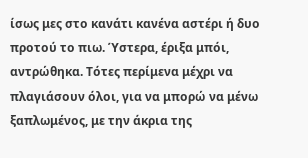ίσως μες στο κανάτι κανένα αστέρι ή δυο προτού το πιω. Ύστερα, έριξα μπόι, αντρώθηκα. Τότες περίμενα μέχρι να πλαγιάσουν όλοι, για να μπορώ να μένω ξαπλωμένος, με την άκρια της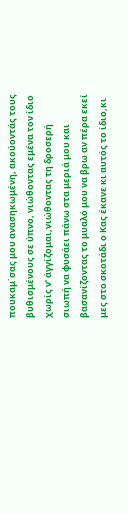πουκαμ΄σας μου ανασηκωμένη, ακούοντάς τους βυθισμένους σε ύπνο, νιώθοντας εμένα τον ίδιο χωρίς ν’ άγγίζομαι,νιώθοντας τη δροσερή σιωπή να φυσάει πάνω στα μεριά μου και βασανίζοντας το μυαλό μου να βρω αν πέρα εκεί μες στο σκοτάδι ο Κας έκανε κι αυτός το ίδιο,κι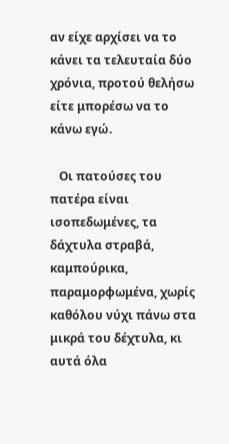αν είχε αρχίσει να το κάνει τα τελευταία δύο χρόνια, προτού θελήσω είτε μπορέσω να το κάνω εγώ.

   Οι πατούσες του πατέρα είναι ισοπεδωμένες, τα δάχτυλα στραβά, καμπούρικα, παραμορφωμένα, χωρίς καθόλου νύχι πάνω στα μικρά του δέχτυλα, κι αυτά όλα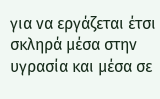για να εργάζεται έτσι σκληρά μέσα στην υγρασία και μέσα σε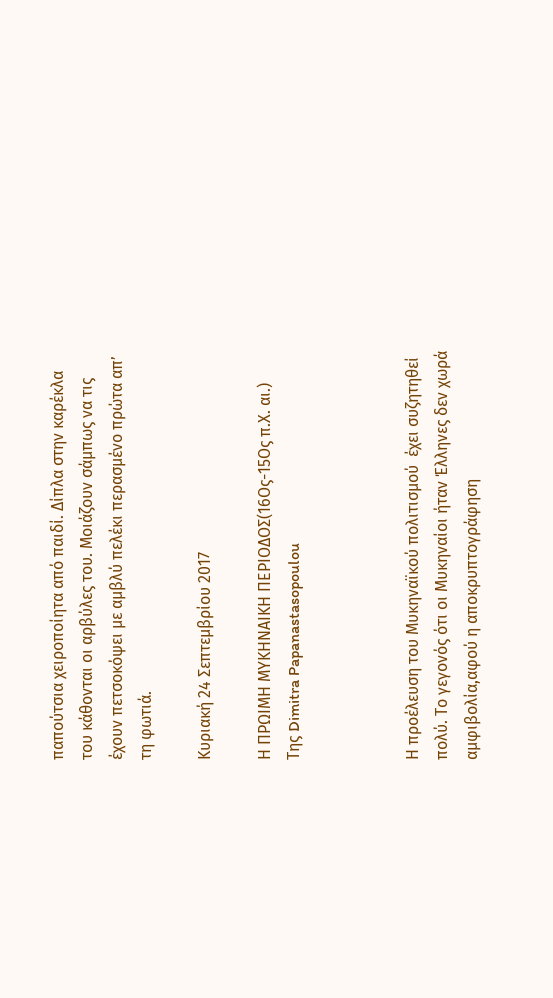παπούτσια χειροποίητα από παιδί. Δίπλα στην καρέκλα του κάθονται οι αρβύλες του. Μοιάζουν σάμπως να τις έχουν πετσοκόψει με αμβλύ πελέκι περασμένο πρώτα απ’ τη φωτιά.

Κυριακή 24 Σεπτεμβρίου 2017

Η ΠΡΩΙΜΗ ΜΥΚΗΝΑΙΚΗ ΠΕΡΙΟΔΟΣ(16Ος-15Ος π.Χ. αι.)
Της Dimitra Papanastasopoulou



Η προέλευση του Μυκηναϊκού πολιτισμού  έχει συζητηθεί πολύ. Το γεγονός ότι οι Μυκηναίοι ήταν Έλληνες δεν χωρά αμφιβολία,αφού η αποκρυπτογράφηση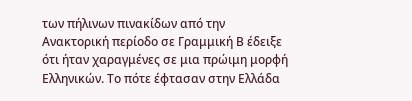των πήλινων πινακίδων από την Ανακτορική περίοδο σε Γραμμική Β έδειξε ότι ήταν χαραγμένες σε μια πρώιμη μορφή Ελληνικών. Το πότε έφτασαν στην Ελλάδα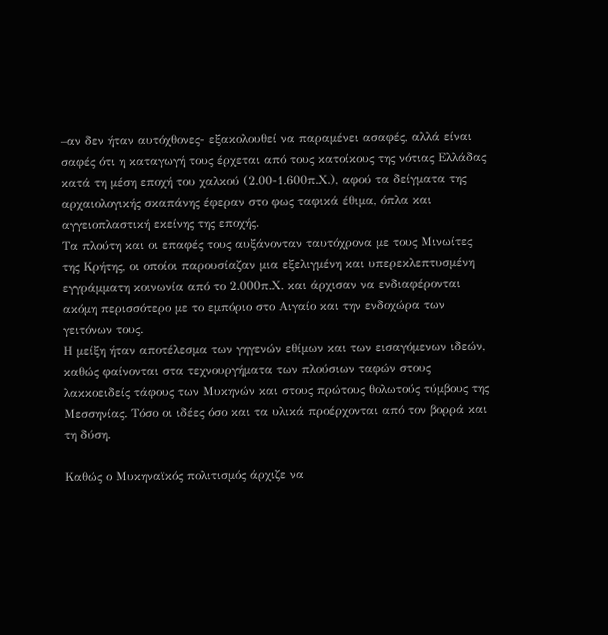–αν δεν ήταν αυτόχθονες- εξακολουθεί να παραμένει ασαφές, αλλά είναι σαφές ότι η καταγωγή τους έρχεται από τους κατοίκους της νότιας Ελλάδας κατά τη μέση εποχή του χαλκού (2.00-1.600π.Χ.), αφού τα δείγματα της αρχαιολογικής σκαπάνης έφεραν στο φως ταφικά έθιμα, όπλα και αγγειοπλαστική εκείνης της εποχής.
Τα πλούτη και οι επαφές τους αυξάνονταν ταυτόχρονα με τους Μινωίτες της Κρήτης, οι οποίοι παρουσίαζαν μια εξελιγμένη και υπερεκλεπτυσμένη εγγράμματη κοινωνία από το 2.000π.Χ. και άρχισαν να ενδιαφέρονται ακόμη περισσότερο με το εμπόριο στο Αιγαίο και την ενδοχώρα των γειτόνων τους.
Η μείξη ήταν αποτέλεσμα των γηγενών εθίμων και των εισαγόμενων ιδεών, καθώς φαίνονται στα τεχνουργήματα των πλούσιων ταφών στους λακκοειδείς τάφους των Μυκηνών και στους πρώτους θολωτούς τύμβους της Μεσσηνίας. Τόσο οι ιδέες όσο και τα υλικά προέρχονται από τον βορρά και τη δύση.

Καθώς ο Μυκηναϊκός πολιτισμός άρχιζε να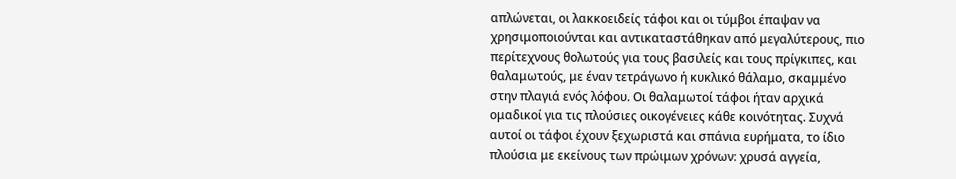απλώνεται, οι λακκοειδείς τάφοι και οι τύμβοι έπαψαν να χρησιμοποιούνται και αντικαταστάθηκαν από μεγαλύτερους, πιο περίτεχνους θολωτούς για τους βασιλείς και τους πρίγκιπες, και θαλαμωτούς, με έναν τετράγωνο ή κυκλικό θάλαμο, σκαμμένο στην πλαγιά ενός λόφου. Οι θαλαμωτοί τάφοι ήταν αρχικά ομαδικοί για τις πλούσιες οικογένειες κάθε κοινότητας. Συχνά αυτοί οι τάφοι έχουν ξεχωριστά και σπάνια ευρήματα, το ίδιο πλούσια με εκείνους των πρώιμων χρόνων: χρυσά αγγεία,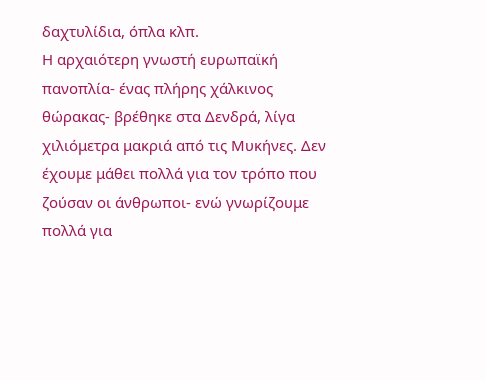δαχτυλίδια, όπλα κλπ.
Η αρχαιότερη γνωστή ευρωπαϊκή πανοπλία- ένας πλήρης χάλκινος θώρακας- βρέθηκε στα Δενδρά, λίγα χιλιόμετρα μακριά από τις Μυκήνες. Δεν έχουμε μάθει πολλά για τον τρόπο που ζούσαν οι άνθρωποι- ενώ γνωρίζουμε πολλά για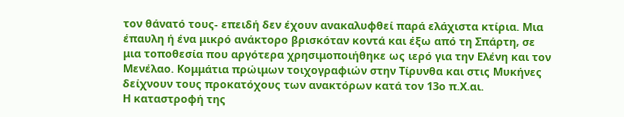τον θάνατό τους- επειδή δεν έχουν ανακαλυφθεί παρά ελάχιστα κτίρια. Μια έπαυλη ή ένα μικρό ανάκτορο βρισκόταν κοντά και έξω από τη Σπάρτη, σε μια τοποθεσία που αργότερα χρησιμοποιήθηκε ως ιερό για την Ελένη και τον Μενέλαο. Κομμάτια πρώιμων τοιχογραφιών στην Τίρυνθα και στις Μυκήνες δείχνουν τους προκατόχους των ανακτόρων κατά τον 13ο π.Χ.αι.
Η καταστροφή της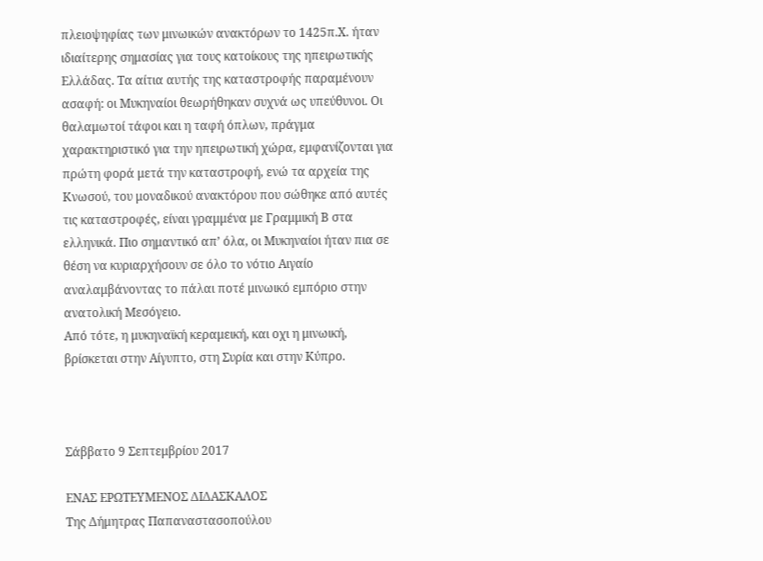πλειοψηφίας των μινωικών ανακτόρων το 1425π.Χ. ήταν ιδιαίτερης σημασίας για τους κατοίκους της ηπειρωτικής Ελλάδας. Τα αίτια αυτής της καταστροφής παραμένουν ασαφή: οι Μυκηναίοι θεωρήθηκαν συχνά ως υπεύθυνοι. Οι θαλαμωτοί τάφοι και η ταφή όπλων, πράγμα χαρακτηριστικό για την ηπειρωτική χώρα, εμφανίζονται για πρώτη φορά μετά την καταστροφή, ενώ τα αρχεία της Κνωσού, του μοναδικού ανακτόρου που σώθηκε από αυτές τις καταστροφές, είναι γραμμένα με Γραμμική Β στα ελληνικά. Πιο σημαντικό απ’ όλα, οι Μυκηναίοι ήταν πια σε θέση να κυριαρχήσουν σε όλο το νότιο Αιγαίο αναλαμβάνοντας το πάλαι ποτέ μινωικό εμπόριο στην ανατολική Μεσόγειο.
Από τότε, η μυκηναϊκή κεραμεική, και οχι η μινωική, βρίσκεται στην Αίγυπτο, στη Συρία και στην Κύπρο.



Σάββατο 9 Σεπτεμβρίου 2017

ΕΝΑΣ ΕΡΩΤΕΥΜΕΝΟΣ ΔΙΔΑΣΚΑΛΟΣ
Της Δήμητρας Παπαναστασοπούλου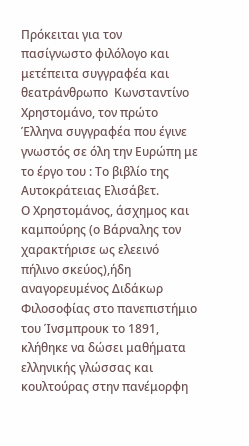Πρόκειται για τον  πασίγνωστο φιλόλογο και μετέπειτα συγγραφέα και θεατράνθρωπο  Κωνσταντίνο Χρηστομάνο, τον πρώτο Έλληνα συγγραφέα που έγινε γνωστός σε όλη την Ευρώπη με το έργο του : Το βιβλίο της Αυτοκράτειας Ελισάβετ.
Ο Χρηστομάνος, άσχημος και καμπούρης (ο Βάρναλης τον χαρακτήρισε ως ελεεινό πήλινο σκεύος),ήδη αναγορευμένος Διδάκωρ Φιλοσοφίας στο πανεπιστήμιο του Ίνσμπρουκ το 1891, κλήθηκε να δώσει μαθήματα ελληνικής γλώσσας και κουλτούρας στην πανέμορφη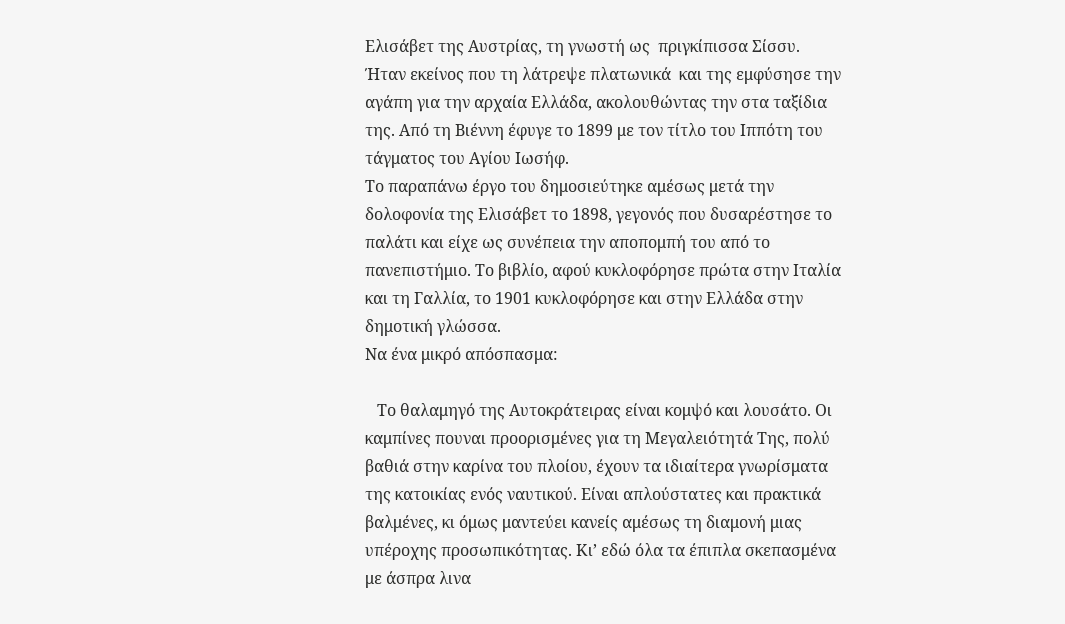Ελισάβετ της Αυστρίας, τη γνωστή ως  πριγκίπισσα Σίσσυ.
Ήταν εκείνος που τη λάτρεψε πλατωνικά  και της εμφύσησε την αγάπη για την αρχαία Ελλάδα, ακολουθώντας την στα ταξίδια της. Από τη Βιέννη έφυγε το 1899 με τον τίτλο του Ιππότη του τάγματος του Αγίου Ιωσήφ.
Το παραπάνω έργο του δημοσιεύτηκε αμέσως μετά την δολοφονία της Ελισάβετ το 1898, γεγονός που δυσαρέστησε το παλάτι και είχε ως συνέπεια την αποπομπή του από το πανεπιστήμιο. Το βιβλίο, αφού κυκλοφόρησε πρώτα στην Ιταλία και τη Γαλλία, το 1901 κυκλοφόρησε και στην Ελλάδα στην δημοτική γλώσσα.
Να ένα μικρό απόσπασμα:

   Το θαλαμηγό της Αυτοκράτειρας είναι κομψό και λουσάτο. Οι καμπίνες πουναι προορισμένες για τη Μεγαλειότητά Της, πολύ βαθιά στην καρίνα του πλοίου, έχουν τα ιδιαίτερα γνωρίσματα της κατοικίας ενός ναυτικού. Είναι απλούστατες και πρακτικά βαλμένες, κι όμως μαντεύει κανείς αμέσως τη διαμονή μιας υπέροχης προσωπικότητας. Κι’ εδώ όλα τα έπιπλα σκεπασμένα με άσπρα λινα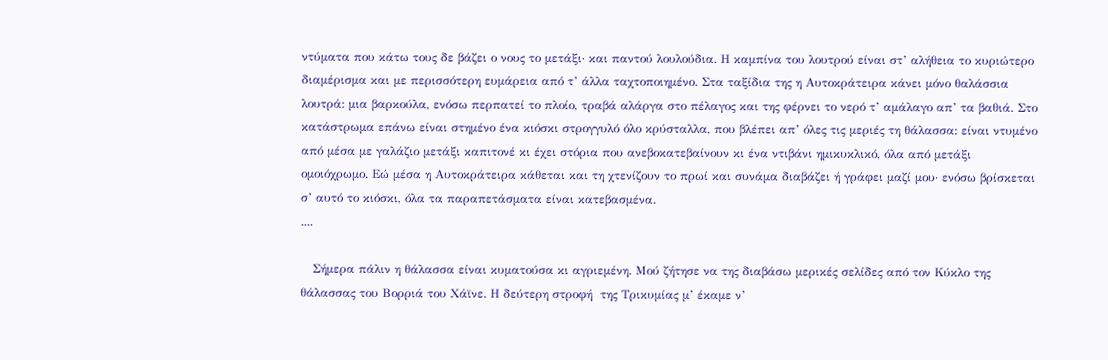ντύματα που κάτω τους δε βάζει ο νους το μετάξι∙ και παντού λουλούδια. Η καμπίνα του λουτρού είναι στ’ αλήθεια το κυριώτερο διαμέρισμα και με περισσότερη ευμάρεια από τ’ άλλα ταχτοποιημένο. Στα ταξίδια της η Αυτοκράτειρα κάνει μόνο θαλάσσια λουτρά: μια βαρκούλα, ενόσω περπατεί το πλοίο, τραβά αλάργα στο πέλαγος και της φέρνει το νερό τ’ αμάλαγο απ’ τα βαθιά. Στο κατάστρωμα επάνω είναι στημένο ένα κιόσκι στρογγυλό όλο κρύσταλλα, που βλέπει απ’ όλες τις μεριές τη θάλασσα: είναι ντυμένο από μέσα με γαλάζιο μετάξι καπιτονέ κι έχει στόρια που ανεβοκατεβαίνουν κι ένα ντιβάνι ημικυκλικό, όλα από μετάξι ομοιόχρωμο. Εώ μέσα η Αυτοκράτειρα κάθεται και τη χτενίζουν το πρωί και συνάμα διαβάζει ή γράφει μαζί μου∙ ενόσω βρίσκεται σ’ αυτό το κιόσκι, όλα τα παραπετάσματα είναι κατεβασμένα.
....

   Σήμερα πάλιν η θάλασσα είναι κυματούσα κι αγριεμένη. Μού ζήτησε να της διαβάσω μερικές σελίδες από τον Κύκλο της θάλασσας του Βορριά του Χάϊνε. Η δεύτερη στροφή  της Τρικυμίας μ’ έκαμε ν’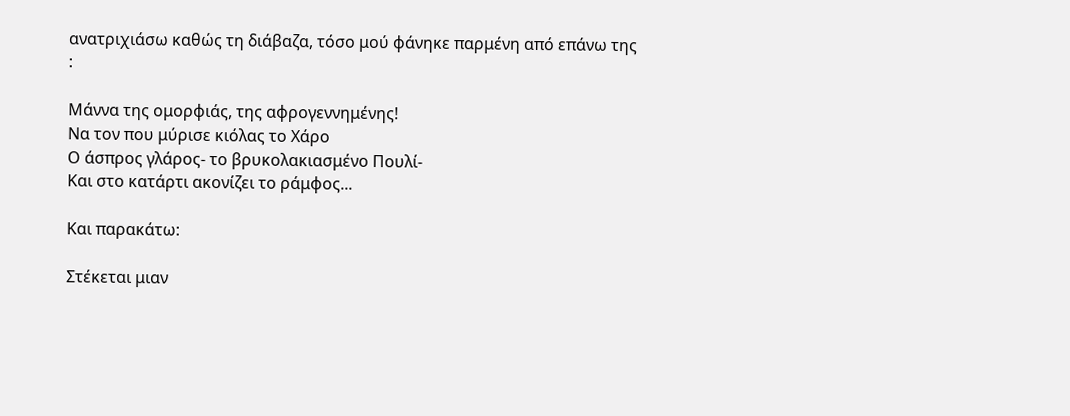ανατριχιάσω καθώς τη διάβαζα, τόσο μού φάνηκε παρμένη από επάνω της :

Μάννα της ομορφιάς, της αφρογεννημένης!
Να τον που μύρισε κιόλας το Χάρο
Ο άσπρος γλάρος- το βρυκολακιασμένο Πουλί-
Και στο κατάρτι ακονίζει το ράμφος...

Και παρακάτω:

Στέκεται μιαν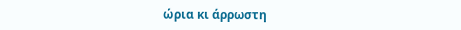ώρια κι άρρωστη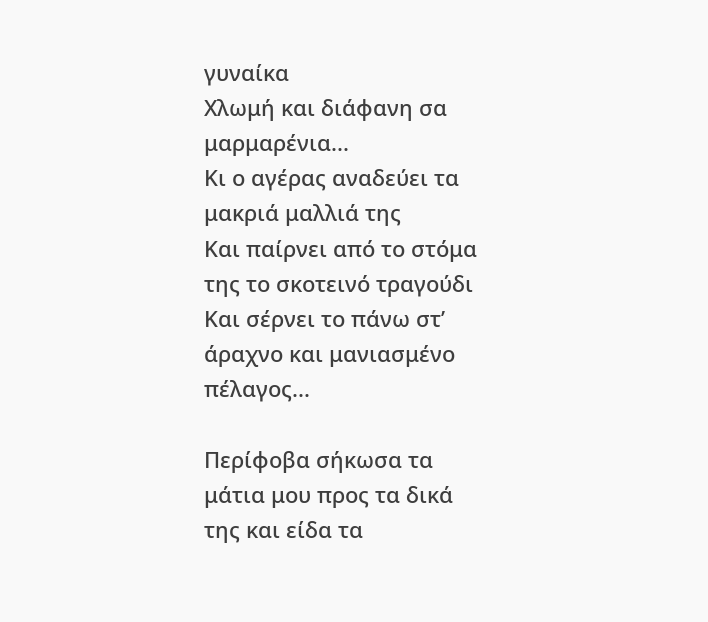γυναίκα
Χλωμή και διάφανη σα μαρμαρένια...
Κι ο αγέρας αναδεύει τα μακριά μαλλιά της
Και παίρνει από το στόμα της το σκοτεινό τραγούδι
Και σέρνει το πάνω στ’ άραχνο και μανιασμένο πέλαγος...

Περίφοβα σήκωσα τα μάτια μου προς τα δικά της και είδα τα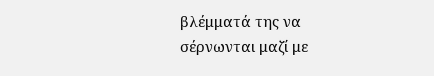βλέμματά της να σέρνωνται μαζί με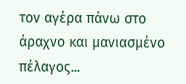τον αγέρα πάνω στο άραχνο και μανιασμένο πέλαγος...